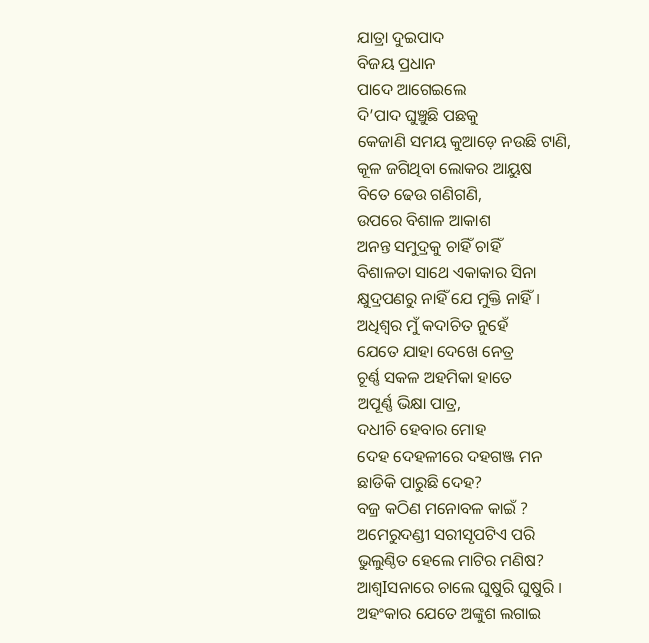ଯାତ୍ରା ଦୁଇପାଦ
ବିଜୟ ପ୍ରଧାନ
ପାଦେ ଆଗେଇଲେ
ଦି’ପାଦ ଘୁଞ୍ଚୁଛି ପଛକୁ
କେଜାଣି ସମୟ କୁଆଡ଼େ ନଉଛି ଟାଣି,
କୂଳ ଜଗିଥିବା ଲୋକର ଆୟୁଷ
ବିତେ ଢେଉ ଗଣିଗଣି,
ଉପରେ ବିଶାଳ ଆକାଶ
ଅନନ୍ତ ସମୁଦ୍ରକୁ ଚାହିଁ ଚାହିଁ
ବିଶାଳତା ସାଥେ ଏକାକାର ସିନା
କ୍ଷୁଦ୍ରପଣରୁ ନାହିଁ ଯେ ମୁକ୍ତି ନାହିଁ I
ଅଧିଶ୍ୱର ମୁଁ କଦାଚିତ ନୁହେଁ
ଯେତେ ଯାହା ଦେଖେ ନେତ୍ର
ଚୂର୍ଣ୍ଣ ସକଳ ଅହମିକା ହାତେ
ଅପୂର୍ଣ୍ଣ ଭିକ୍ଷା ପାତ୍ର,
ଦଧୀଚି ହେବାର ମୋହ
ଦେହ ଦେହଳୀରେ ଦହଗଞ୍ଜ ମନ
ଛାଡିକି ପାରୁଛି ଦେହ?
ବଜ୍ର କଠିଣ ମନୋବଳ କାଇଁ ?
ଅମେରୁଦଣ୍ଡୀ ସରୀସୃପଟିଏ ପରି
ଭୁଲୁଣ୍ଠିତ ହେଲେ ମାଟିର ମଣିଷ?
ଆଶ୍ୱIସନାରେ ଚାଲେ ଘୁଷୁରି ଘୁଷୁରି I
ଅହଂକାର ଯେତେ ଅଙ୍କୁଶ ଲଗାଇ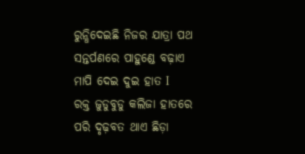ରୁନ୍ଧିଦେଇଛି ନିଜର ଯାତ୍ରା ପଥ
ସନ୍ତର୍ପଣରେ ପାହୁଣ୍ଡେ ବଢ଼ାଏ
ମାପି ଦେଇ ଦୁଇ ହାତ I
ରକ୍ତ ଜୁଡୁବୁଡୁ କଲିଜା ହାତରେ
ପରି ଦୃଢ଼ବତ ଥାଏ ଛିଡ଼ା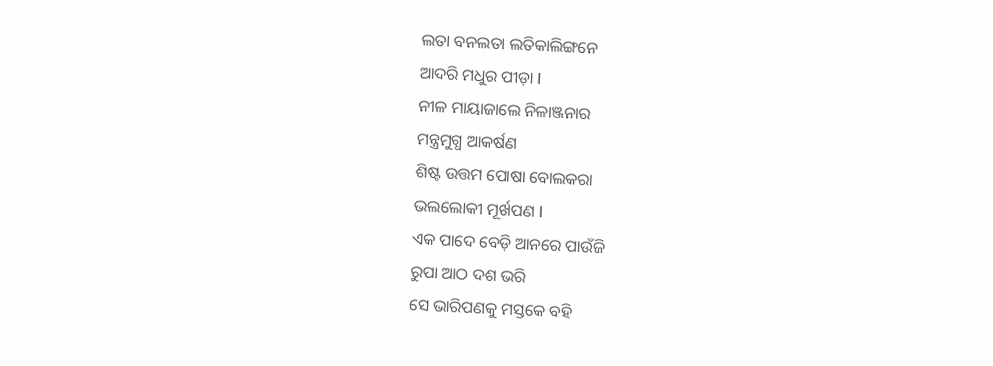ଲତା ବନଲତା ଲତିକାଲିଙ୍ଗନେ
ଆଦରି ମଧୁର ପୀଡ଼ା I
ନୀଳ ମାୟାଜାଲେ ନିଳାଞ୍ଜନାର
ମନ୍ତ୍ରମୁଗ୍ଧ ଆକର୍ଷଣ
ଶିଷ୍ଟ ଉତ୍ତମ ପୋଷା ବୋଲକରା
ଭଲଲୋକୀ ମୂର୍ଖପଣ I
ଏକ ପାଦେ ବେଡ଼ି ଆନରେ ପାଉଁଜି
ରୁପା ଆଠ ଦଶ ଭରି
ସେ ଭାରିପଣକୁ ମସ୍ତକେ ବହି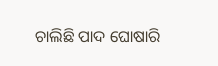ଚାଲିଛି ପାଦ ଘୋଷାରି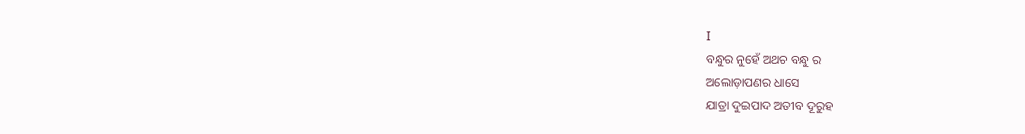I
ବନ୍ଧୁର ନୁହେଁ ଅଥଚ ବନ୍ଧୁ ର
ଅଲୋଡ଼ାପଣର ଧାସେ
ଯାତ୍ରା ଦୁଇପାଦ ଅତୀବ ଦୂରୁହ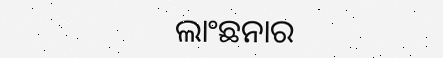ଲାଂଛନାର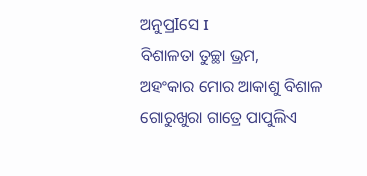ଅନୁପ୍ରIସେ I
ବିଶାଳତା ତୁଚ୍ଛା ଭ୍ରମ,
ଅହଂକାର ମୋର ଆକାଶୁ ବିଶାଳ
ଗୋରୁଖୁରା ଗାତ୍ରେ ପାପୁଲିଏ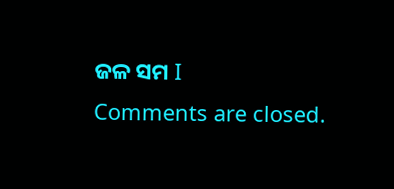ଜଳ ସମ I
Comments are closed.